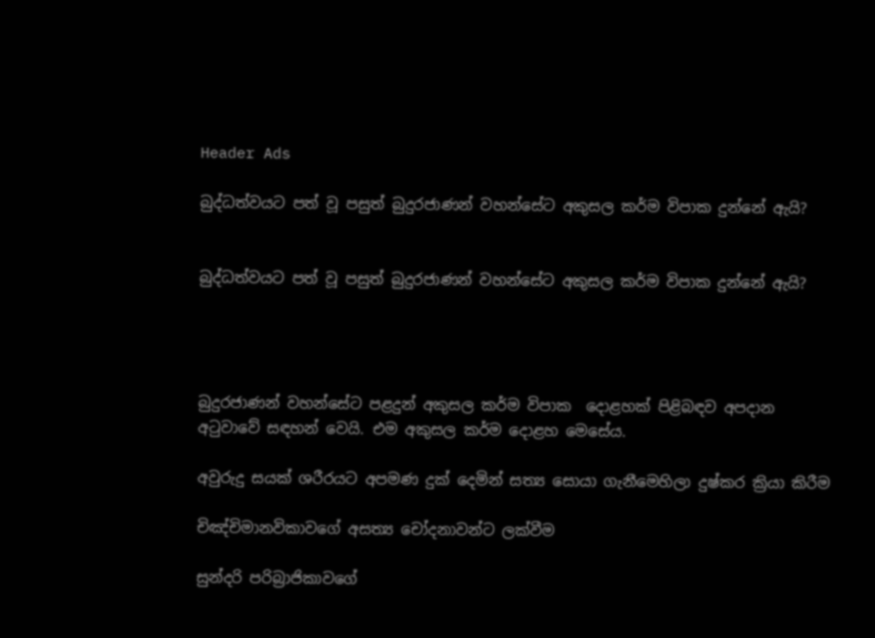Header Ads

බුද්ධත්වයට පත් වූ පසුත් බුදුරජාණන් වහන්සේට අකුසල කර්ම විපාක දුන්නේ ඇයි?


බුද්ධත්වයට පත් වූ පසුත් බුදුරජාණන් වහන්සේට අකුසල කර්ම විපාක දුන්නේ ඇයි?




බුදුරජාණන් වහන්සේට පළදුන් අකුසල කර්ම විපාක  දොළහක් පිළිබඳව අපදාන අටුවාවේ සඳහන් වෙයි. එම අකුසල කර්ම දොළහ මෙසේය.

අවුරුදු සයක් ශරීරයට අපමණ දුක් දෙමින් සත්‍ය සොයා ගැනීමෙහිලා දුෂ්කර ක්‍රියා කිරීම

චිඤ්චිමානවිකාවගේ අසත්‍ය චෝදනාවන්ට ලක්වීම

සුන්දරි පරිබ්‍රාජිකාවගේ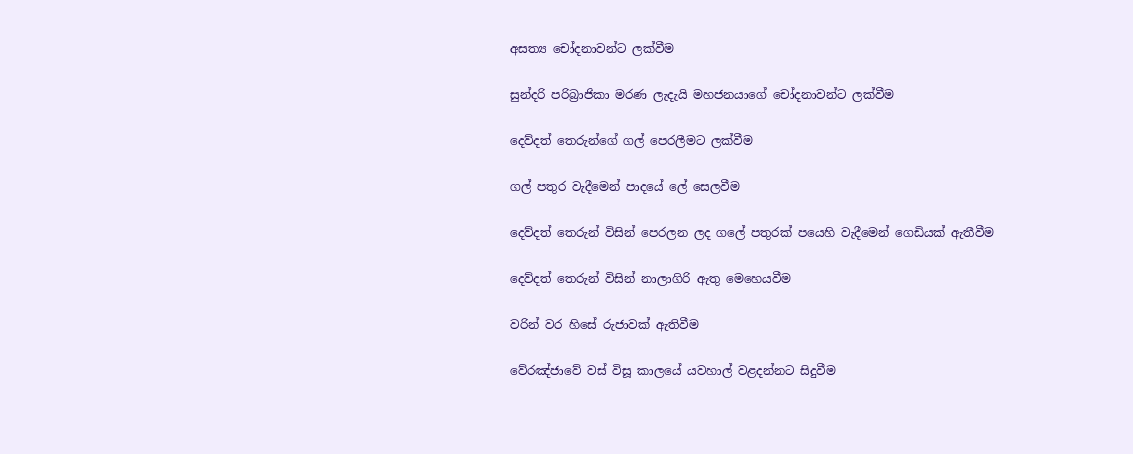අසත්‍ය චෝදනාවන්ට ලක්වීම

සුන්දරි පරිබ්‍රාජිකා මරණ ලැදැයි මහජනයාගේ චෝදනාවන්ට ලක්වීම

දෙව්දත් තෙරුන්ගේ ගල් පෙරලීමට ලක්වීම

ගල් පතුර වැදීමෙන් පාදයේ ලේ සෙලවීම

දෙව්දත් තෙරුන් විසින් පෙරලන ලද ගලේ පතුරක් පයෙහි වැදීමෙන් ගෙඩියක් ඇතීවීම

දෙව්දත් තෙරුන් විසින් නාලාගිරි ඇතු මෙහෙයවීම

වරින් වර හිසේ රුජාවක් ඇතිවීම

වේරඤ්ජාවේ වස් විසූ කාලයේ යවහාල් වළදන්නට සිදුවීම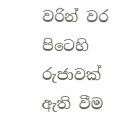වරින් වර පිටෙහි රුජාවක් ඇති වීම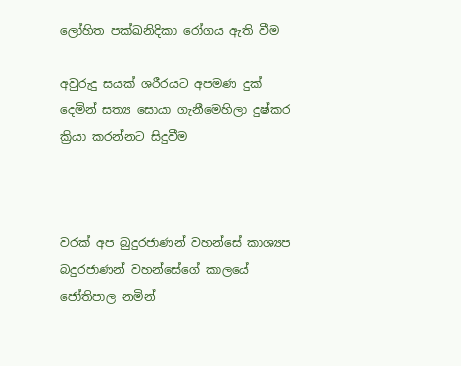ලෝහිත පක්ඛනිදිකා රෝගය ඇති වීම

අවුරුදු සයක් ශරීරයට අපමණ දුක් දෙමින් සත්‍ය සොයා ගැනීමෙහිලා දුෂ්කර ක්‍රියා කරන්නට සිදුවීම



වරක් අප බුදුරජාණන් වහන්සේ කාශ්‍යප බදුරජාණන් වහන්සේගේ කාලයේ ජෝතිපාල නමින්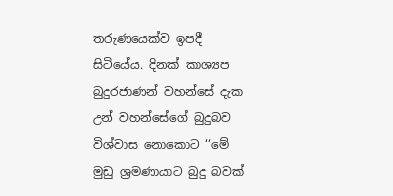තරුණයෙක්ව ඉපදී සිටියේය. දිනක් කාශ්‍යප බුදුරජාණන් වහන්සේ දැක උන් වහන්සේගේ බුදුබව විශ්වාස නොකොට ‘‘මේ මුඩු ශ්‍රමණායාට බුදු බවක්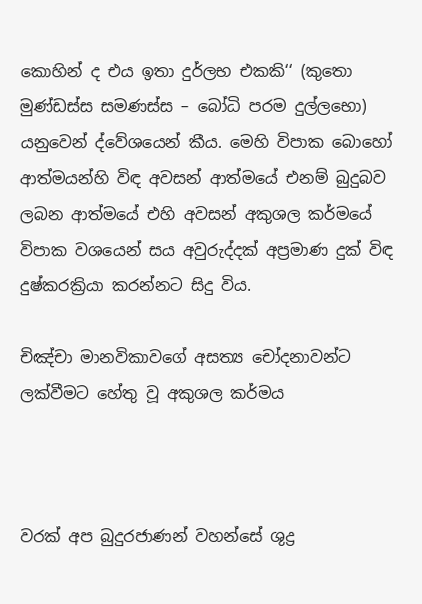කොහින් ද එය ඉතා දුර්ලභ එකකි‘‘ (කුතො මුණ්ඩස්ස සමණස්ස – බෝධි පරම දුල්ලභො) යනුවෙන් ද්වේශයෙන් කීය. මෙහි විපාක බොහෝ ආත්මයන්හි විඳ අවසන් ආත්මයේ එනම් බුදුබව ලබන ආත්මයේ එහි අවසන් අකුශල කර්මයේ විපාක වශයෙන් සය අවුරුද්දක් අප්‍රමාණ දුක් විඳ දුෂ්කරක්‍රියා කරන්නට සිදු විය.

චිඤ්චා මානවිකාවගේ අසත්‍ය චෝදනාවන්ට ලක්වීමට හේතු වූ අකුශල කර්මය



වරක් අප බුදුරජාණන් වහන්සේ ශුද්‍ර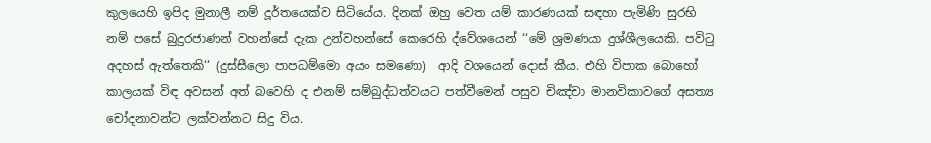කුලයෙහි ඉපිද මුනාලී නම් දූර්තයෙක්ව සිටියේය. දිනක් ඔහු වෙත යම් කාරණයක් සඳහා පැමිණි සුරභි නම් පසේ බුදුරජාණන් වහන්සේ දැක උන්වහන්සේ කෙරෙහි ද්වේශයෙන් ‘‘මේ ශ්‍රමණයා දුශ්ශීලයෙකි. පවිටු අදහස් ඇත්තෙකි‘‘ (දුස්සීලො පාපධම්මො අයං සමණො)  ආදි වශයෙන් දොස් කීය. එහි විපාක බොහෝ කාලයක් විඳ අවසන් අත් බවෙහි ද එනම් සම්බුද්ධත්වයට පත්වීමෙන් පසුව චිඤ්චා මානවිකාවගේ අසත්‍ය චෝදනාවන්ට ලක්වන්නට සිදු විය.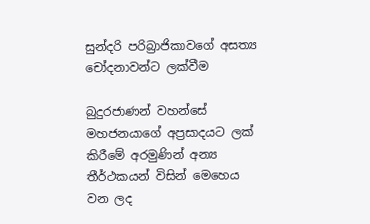සුන්දරි පරිබ්‍රාජිකාවගේ අසත්‍ය චෝදනාවන්ට ලක්වීම

බුදුරජාණන් වහන්සේ මහජනයාගේ අප්‍රසාදයට ලක් කිරීමේ අරමුණින් අන්‍ය තීර්ථකයන් විසින් මෙහෙය වන ලද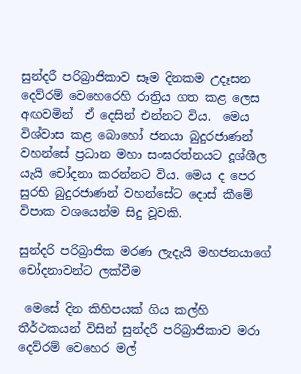සුන්දරී පරිබ්‍රාජිකාව සෑම දිනකම උදෑසන දෙව්රම් වෙහෙරෙහි රාත්‍රිය ගත කළ ලෙස අඟවමින්  ඒ දෙසින් එන්නට විය.  මෙය විශ්වාස කළ බොහෝ ජනයා බුදුරජාණන් වහන්සේ ප්‍රධාන මහා සංඝරත්නයට දූශ්ශීල යැයි චෝදනා කරන්නට විය. මෙය ද පෙර සුරභි බුදුරජාණන් වහන්සේට දොස් කීමේ විපාක වශයෙන්ම සිදු වූවකි.

සුන්දරි පරිබ්‍රාජික මරණ ලැදැයි මහජනයාගේ චෝදනාවන්ට ලක්වීම

 මෙසේ දින කිහිපයක් ගිය කල්හි තීර්ථකයන් විසින් සුන්දරී පරිබ්‍රාජිකාව මරා දෙව්රම් වෙහෙර මල්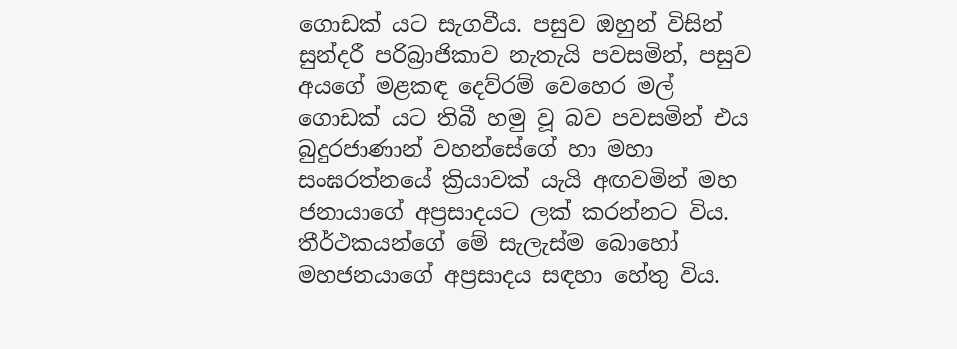ගොඩක් යට සැගවීය. පසුව ඔහුන් විසින් සුන්දරී පරිබ්‍රාජිකාව නැතැයි පවසමින්, පසුව අයගේ මළකඳ දෙව්රම් වෙහෙර මල් ගොඩක් යට තිබී හමු වූ බව පවසමින් එය බුදුරජාණාන් වහන්සේගේ හා මහා සංඝරත්නයේ ක්‍රියාවක් යැයි අඟවමින් මහ ජනායාගේ අප්‍රසාදයට ලක් කරන්නට විය. තීර්ථකයන්ගේ මේ සැලැස්ම බොහෝ මහජනයාගේ අප්‍රසාදය සඳහා හේතු විය.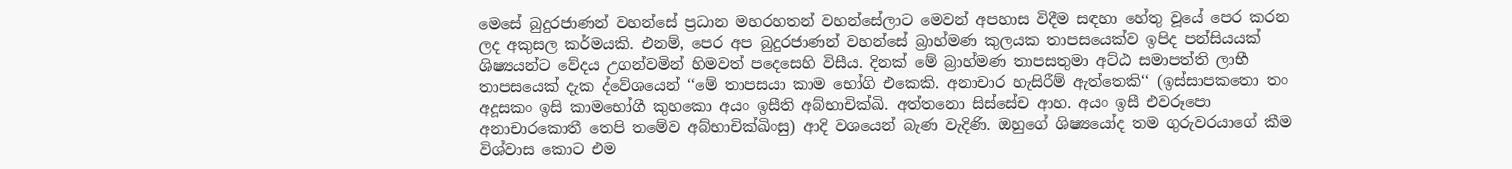මෙසේ බුදුරජාණන් වහන්සේ ප්‍රධාන මහරහතන් වහන්සේලාට මෙවන් අපහාස විදීම සඳහා හේතු වූයේ පෙර කරන ලද අකුසල කර්මයකි. එනම්, පෙර අප බුදුරජාණන් වහන්සේ බ්‍රාහ්මණ කුලයක තාපසයෙක්ව ඉපිද පන්සියයක් ශිෂ්‍යයන්ට වේදය උගන්වමින් හිමවත් පදෙසෙහි විසීය. දිනක් මේ බ්‍රාහ්මණ තාපසතුමා අට්ඨ සමාපත්ති ලාභී තාපසයෙක් දැක ද්වේශයෙන් ‘‘මේ තාපසයා කාම භෝගි එකෙකි. අනාචාර හැසිරීම් ඇත්තෙකි‘‘ (ඉස්සාපකතො තං අදූසකං ඉසි කාමභෝගී කුහකො අයං ඉසීති අබ්භාචික්ඛි. අත්තනො සිස්සේච ආහ. අයං ඉසී එවරූපො අනාචාරකොතී තෙපි තමේව අබ්භාචික්ඛිංසු) ආදි වශයෙන් බැණ වැදිණි. ඔහුගේ ශිෂ්‍යයෝද තම ගුරුවරයාගේ කීම විශ්වාස කොට එම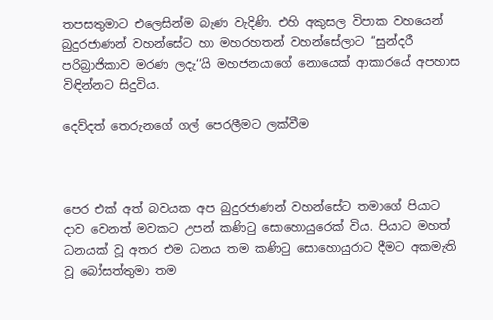තපසතුමාට එලෙසින්ම බැණ වැදිණි. එහි අකුසල විපාක වහයෙන් බුදුරජාණන් වහන්සේට හා මහරහතන් වහන්සේලාට ‘‘සුන්දරී පරිබ්‍රාජිකාව මරණ ලදැ‘‘යි මහජනයාගේ නොයෙක් ආකාරයේ අපහාස විඳින්නට සිදුවිය.

දෙව්දත් තෙරුනගේ ගල් පෙරලීමට ලක්වීම



පෙර එක් අත් බවයක අප බුදුරජාණන් වහන්සේට තමාගේ පියාට දාව වෙනත් මවකට උපන් කණිටු සොහොයුරෙක් විය. පියාට මහත් ධනයක් වූ අතර එම ධනය තම කණිටු සොහොයුරාට දීමට අකමැති වූ බෝසත්තුමා තම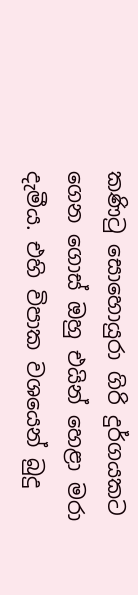කණිටු සොහොයුරා ගිරි දුර්ගයකට ගෙන ගොස් ඔහු එයින් හෙළා මරා දැමීය. එහි විපාක වශයෙන් බුදු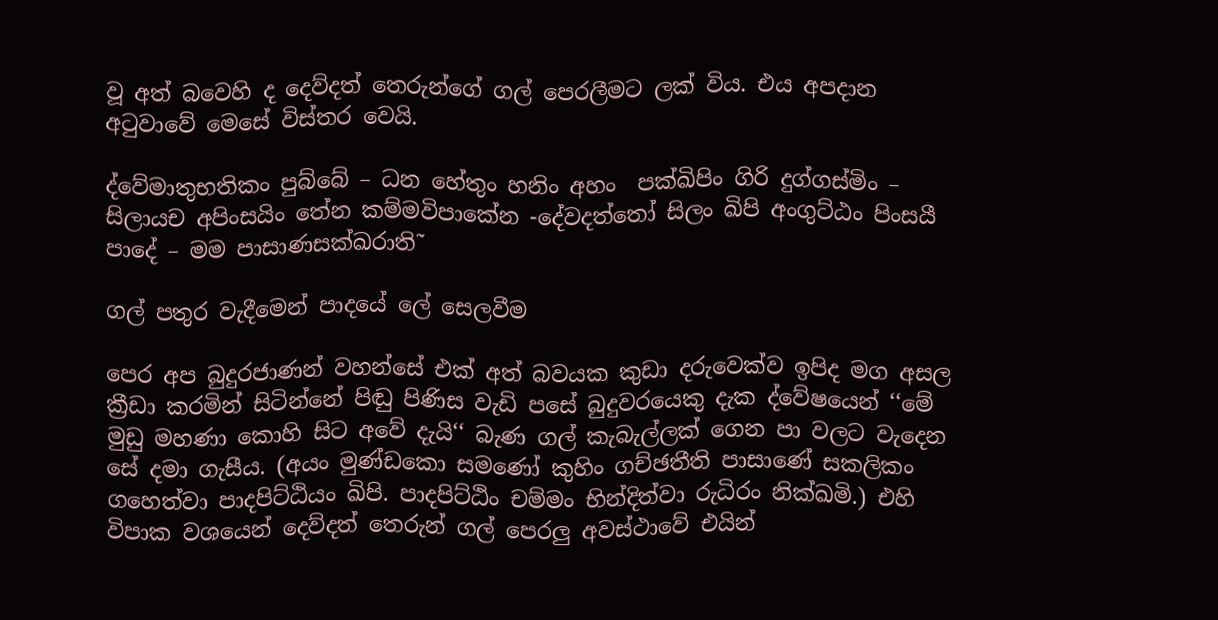වූ අත් බවෙහි ද දෙව්දත් තෙරුන්ගේ ගල් පෙරලීමට ලක් විය. එය අපදාන අටුවාවේ මෙසේ විස්තර වෙයි.

ද්වේමාතුභතිකං පුබ්බේ – ධන හේතුං හනිං අහං  පක්ඛිපිං ගිරි දුග්ගස්මිං – සිලායච අපිංසයිං තේන කම්මවිපාකේන -දේවදත්තෝ සිලං ඛිපි අංගුට්ඨං පිංසයී පාදේ – මම පාසාණසක්ඛරාති˜

ගල් පතුර වැදීමෙන් පාදයේ ලේ සෙලවීම

පෙර අප බුදුරජාණන් වහන්සේ එක් අත් බවයක කුඩා දරුවෙක්ව ඉපිද මග අසල ක්‍රීඩා කරමින් සිටින්නේ පිඬු පිණිස වැඩි පසේ බුදුවරයෙකු දැක ද්වේෂයෙන් ‘‘මේ මුඩු මහණා කොහි සිට අවේ දැයි‘‘ බැණ ගල් කැබැල්ලක් ගෙන පා වලට වැදෙන සේ දමා ගැසීය. (අයං මුණ්ඩකො සමණෝ කුහිං ගච්ඡතීති පාසාණේ සකලිකං ගහෙත්වා පාදපිට්ඨියං ඛිපි. පාදපිට්ඨිං චම්මං භින්දිත්වා රුධිරං නික්ඛමි.) එහි විපාක වශයෙන් දෙව්දත් තෙරුන් ගල් පෙරලු අවස්ථාවේ එයින්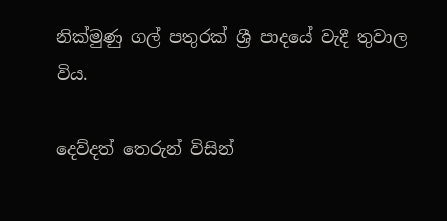නික්මුණු ගල් පතුරක් ශ්‍රී පාදයේ වැදී තුවාල විය.

දෙව්දත් තෙරුන් විසින්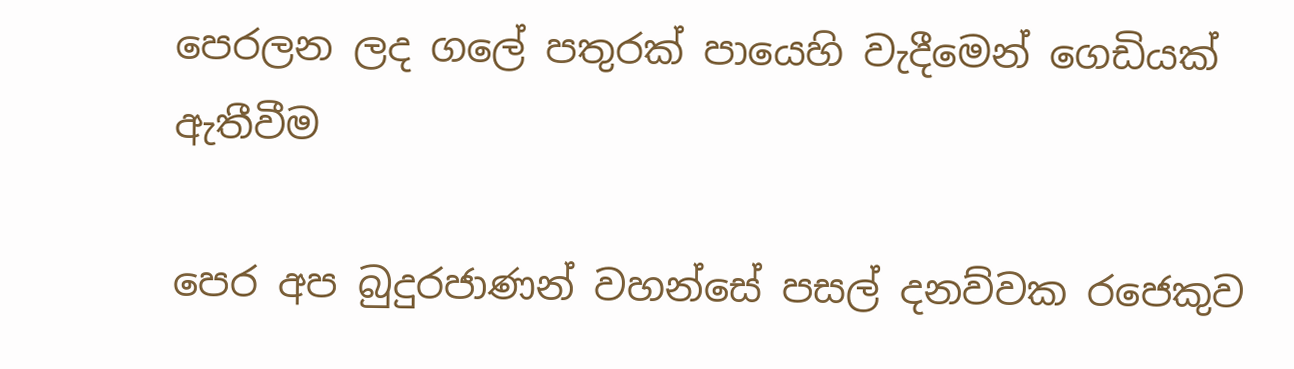පෙරලන ලද ගලේ පතුරක් පායෙහි වැදීමෙන් ගෙඩියක් ඇතීවීම

පෙර අප බුදුරජාණන් වහන්සේ පසල් දනව්වක රජෙකුව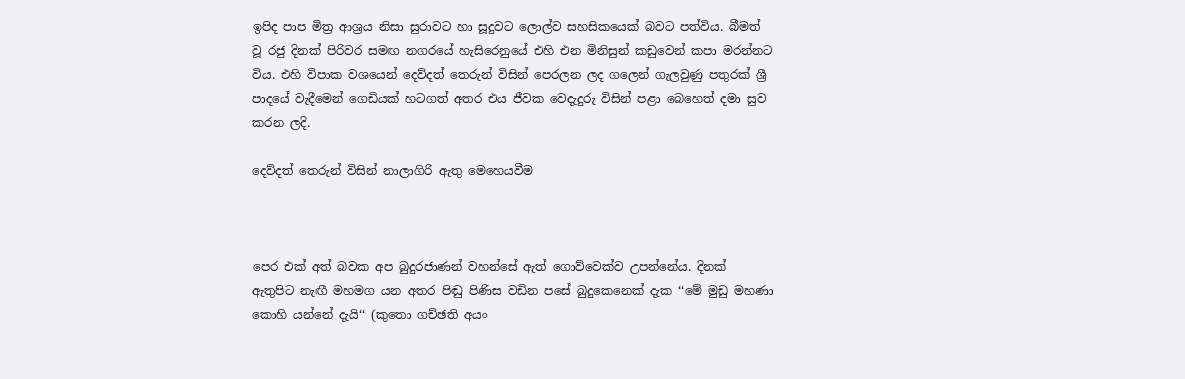ඉපිද පාප මිත්‍ර ආශ්‍රය නිසා සුරාවට හා සූදුවට ලොල්ව සහසිකයෙක් බවට පත්විය. බීමත් වූ රජු දිනක් පිරිවර සමඟ නගරයේ හැසිරෙනුයේ එහි එන මිනිසුන් කඩුවෙන් කපා මරන්නට විය. එහි විපාක වශයෙන් දෙව්දත් තෙරුන් විසින් පෙරලන ලද ගලෙන් ගැලවුණු පතුරක් ශ්‍රී පාදයේ වැදීමෙන් ගෙඩියක් හටගත් අතර එය ජීවක වෙදැදුරු විසින් පළා බෙහෙත් දමා සුව කරන ලදි.

දෙව්දත් තෙරුන් විසින් නාලාගිරි ඇතු මෙහෙයවීම



පෙර එක් අත් බවක අප බුදුරජාණන් වහන්සේ ඇත් ගොව්වෙක්ව උපන්නේය. දිනක් ඇතුපිට නැඟී මහමග යන අතර පිඬු පිණිස වඩින පසේ බුදුකෙනෙක් දැක ‘‘මේ මුඩු මහණා කොහි යන්නේ දැයි‘‘ (කුතො ගච්ඡති අයං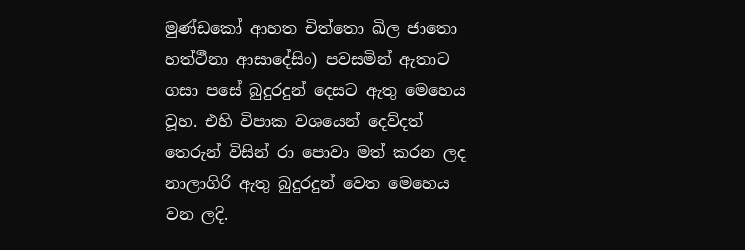මුණ්ඩකෝ ආහත චිත්තො ඛිල ජාතො හත්ථීනා ආසාදේසිං) පවසමින් ඇතාට ගසා පසේ බුදුරදුන් දෙසට ඇතු මෙහෙය වූහ. එහි විපාක වශයෙන් දෙව්දත් තෙරුන් විසින් රා පොවා මත් කරන ලද නාලාගිරි ඇතු බුදුරදුන් වෙත මෙහෙය වන ලදි.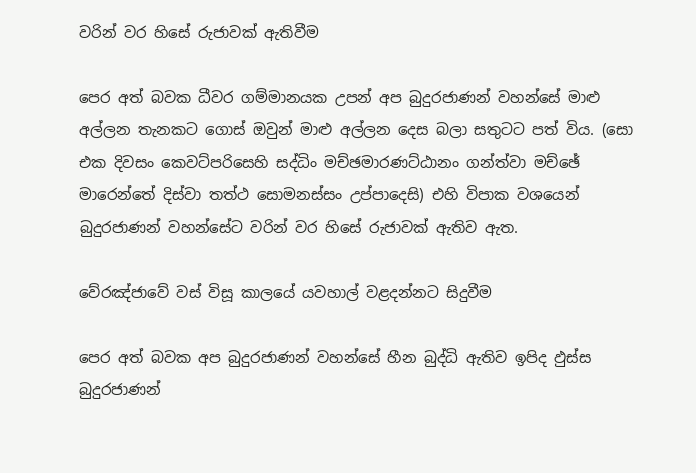වරින් වර හිසේ රුජාවක් ඇතිවීම

පෙර අත් බවක ධීවර ගම්මානයක උපන් අප බුදුරජාණන් වහන්සේ මාළු අල්ලන තැනකට ගොස් ඔවුන් මාළු අල්ලන දෙස බලා සතුටට පත් විය. (සො එක දිවසං කෙවට්පරිසෙහි සද්ධිං මච්ඡමාරණට්ඨානං ගන්ත්වා මච්ඡේ මාරෙන්තේ දිස්වා තත්ථ සොමනස්සං උප්පාදෙසි) එහි විපාක වශයෙන් බුදුරජාණන් වහන්සේට වරින් වර හිසේ රුජාවක් ඇතිව ඇත.

වේරඤ්ජාවේ වස් විසූ කාලයේ යවහාල් වළදන්නට සිදුවීම

පෙර අත් බවක අප බුදුරජාණන් වහන්සේ හීන බුද්ධි ඇතිව ඉපිද ඵුස්ස බුදුරජාණන්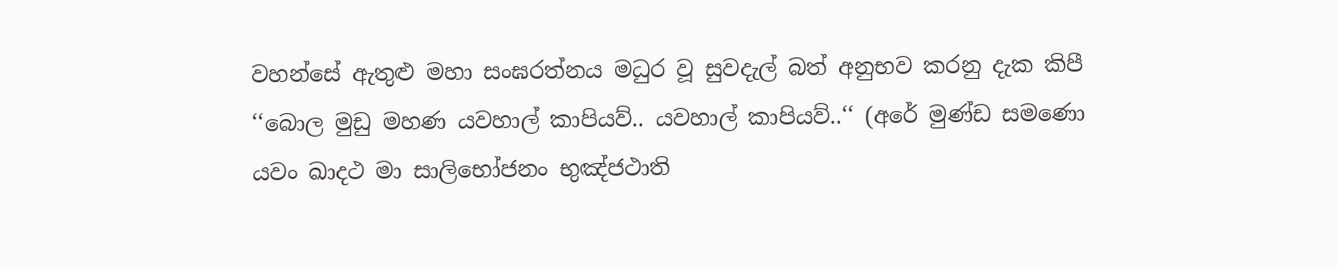වහන්සේ ඇතුළු මහා සංඝරත්නය මධුර වූ සුවදැල් බත් අනුභව කරනු දැක කිපී ‘‘බොල මුඩු මහණ යවහාල් කාපියව්.. යවහාල් කාපියව්..‘‘ (අරේ මුණ්ඩ සමණො යවං ඛාදථ මා සාලිභෝජනං භුඤ්ජථාති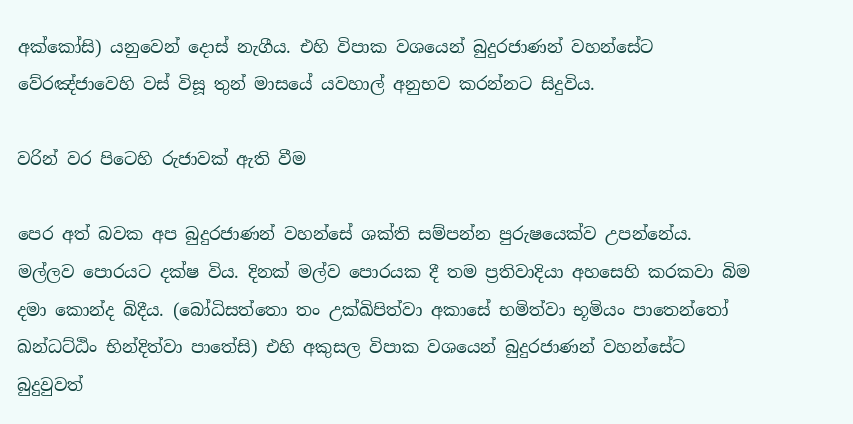අක්කෝසි) යනුවෙන් දොස් නැගීය. එහි විපාක වශයෙන් බුදුරජාණන් වහන්සේට වේරඤ්ජාවෙහි වස් විසූ තුන් මාසයේ යවහාල් අනුභව කරන්නට සිදුවිය.

වරින් වර පිටෙහි රුජාවක් ඇති වීම

පෙර අත් බවක අප බුදුරජාණන් වහන්සේ ශක්ති සම්පන්න පුරුෂයෙක්ව උපන්නේය. මල්ලව පොරයට දක්ෂ විය. දිනක් මල්ව පොරයක දී තම ප්‍රතිවාදියා අහසෙහි කරකවා බිම දමා කොන්ද බිදීය. (බෝධිසත්තො තං උක්ඛිපිත්වා අකාසේ භමිත්වා භූමියං පාතෙන්තෝ ඛන්ධට්ඨිං භින්දිත්වා පාතේසි) එහි අකුසල විපාක වශයෙන් බුදුරජාණන් වහන්සේට බුදුවුවත්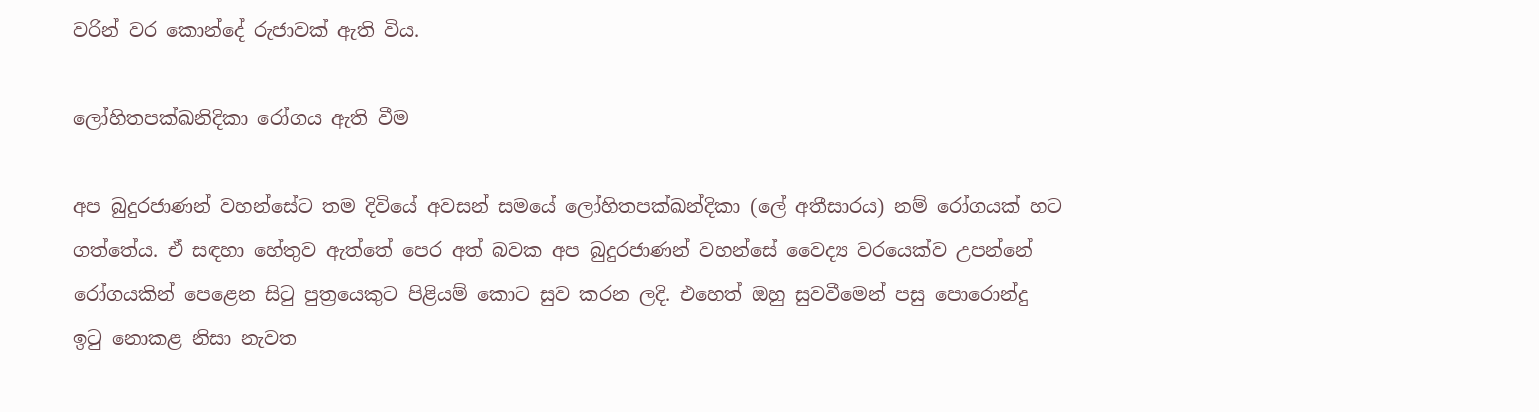වරින් වර කොන්දේ රුජාවක් ඇති විය.

ලෝහිතපක්ඛනිදිකා රෝගය ඇති වීම

අප බුදුරජාණන් වහන්සේට තම දිවියේ අවසන් සමයේ ලෝහිතපක්ඛන්දිකා (ලේ අතීසාරය) නම් රෝගයක් හට ගත්තේය. ඒ සඳහා හේතුව ඇත්තේ පෙර අත් බවක අප බුදුරජාණන් වහන්සේ වෛද්‍ය වරයෙක්ව උපන්නේ රෝගයකින් පෙළෙන සිටු පුත්‍රයෙකුට පිළියම් කොට සුව කරන ලදි. එහෙත් ඔහු සුවවීමෙන් පසු පොරොන්දු ඉටු නොකළ නිසා නැවත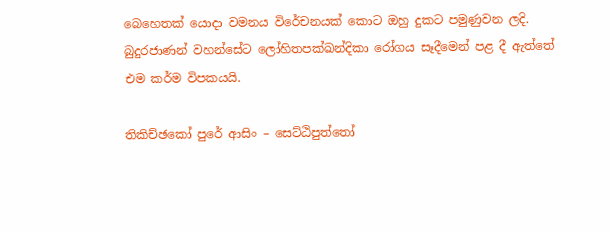බෙහෙතක් යොදා වමනය විරේචනයක් කොට ඔහු දුකට පමුණුවන ලදි. බුදුරජාණන් වහන්සේට ලෝහිතපක්ඛන්දිකා රෝගය සෑදීමෙන් පළ දී ඇත්තේ එම කර්ම විපකයයි.

තිකිච්ඡකෝ පුරේ ආසිං – සෙට්ඨිපුත්තෝ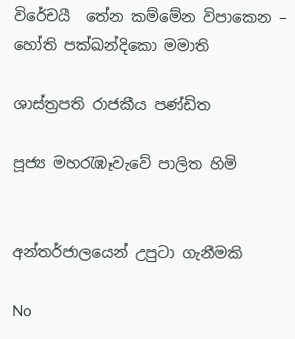විරේචයී  තේන කම්මේන විපාකෙන – හෝති පක්ඛන්දිකො මමාති

ශාස්ත්‍රපති රාජකීය පණ්ඩිත

පූජ්‍ය මහරැඹෑවැවේ පාලිත හිමි


අන්තර්ජාලයෙන් උපුටා ගැනීමකි

No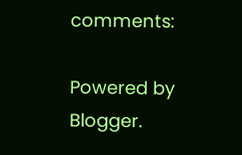comments:

Powered by Blogger.